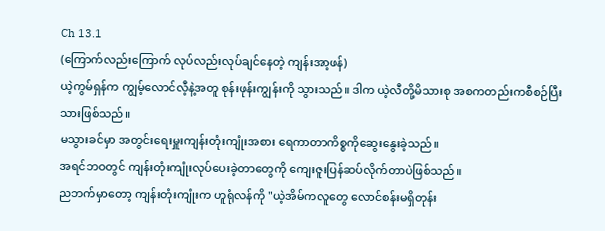Ch 13.1
(ကြောက်လည်းကြောက် လုပ်လည်းလုပ်ချင်နေတဲ့ ကျန်းအာ့ဖန်)
ယဲ့ကွမ်ရှန်က ကျွမ့်လောင်လီ့နဲ့အတူ စုန်းဖုန်းကျွန်းကို သွားသည်။ ဒါက ယဲ့လီတို့မိသားစု အစကတည်းကစီစဉ်ပြီးသားဖြစ်သည်။
မသွားခင်မှာ အတွင်းရေးမှူးကျန်းတုံးကျုံးအစား ရေကာတာကိစ္စကိုဆွေးနွေးခဲ့သည်။
အရင်ဘဝတွင် ကျန်းတုံးကျုံးလုပ်ပေးခဲ့တာတွေကို ကျေးဇူးပြန်ဆပ်လိုက်တာပဲဖြစ်သည်။
ညဘက်မှာတော့ ကျန်းတုံးကျုံးက ဟူရုံလန်ကို "ယဲ့အိမ်ကလူတွေ လောင်စန်းမရှိတုန်း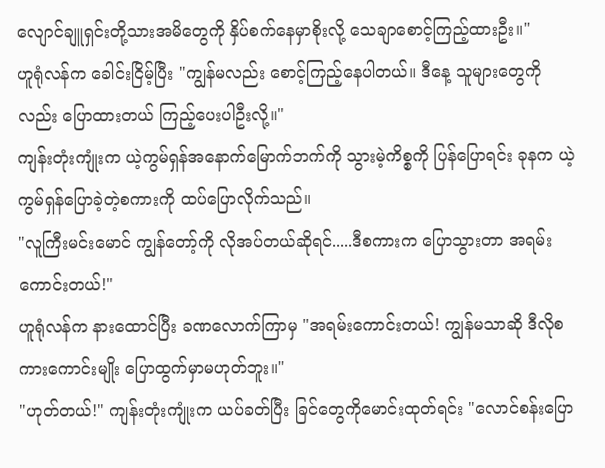လျောင်ချူရှင်းတို့သားအမိတွေကို နှိပ်စက်နေမှာစိုးလို့ သေချာစောင့်ကြည့်ထားဦး။"
ဟူရုံလန်က ခေါင်းငြိမ့်ပြီး "ကျွန်မလည်း စောင့်ကြည့်နေပါတယ်။ ဒီနေ့ သူများတွေကိုလည်း ပြောထားတယ် ကြည့်ပေးပါဦးလို့။"
ကျန်းတုံးကျုံးက ယဲ့ကွမ်ရှန်အနောက်မြောက်ဘက်ကို သွားမဲ့ကိစ္စကို ပြန်ပြောရင်း ခုနက ယဲ့ကွမ်ရှန်ပြောခဲ့တဲ့စကားကို ထပ်ပြောလိုက်သည်။
"လူကြီးမင်းမောင် ကျွန်တော့်ကို လိုအပ်တယ်ဆိုရင်.....ဒီစကားက ပြောသွားတာ အရမ်းကောင်းတယ်!"
ဟူရုံလန်က နားထောင်ပြီး ခဏလောက်ကြာမှ "အရမ်းကောင်းတယ်! ကျွန်မသာဆို ဒီလိုစကားကောင်းမျိုး ပြောထွက်မှာမဟုတ်ဘူး။"
"ဟုတ်တယ်!" ကျန်းတုံးကျုံးက ယပ်ခတ်ပြီး ခြင်တွေကိုမောင်းထုတ်ရင်း "လောင်စန်းပြော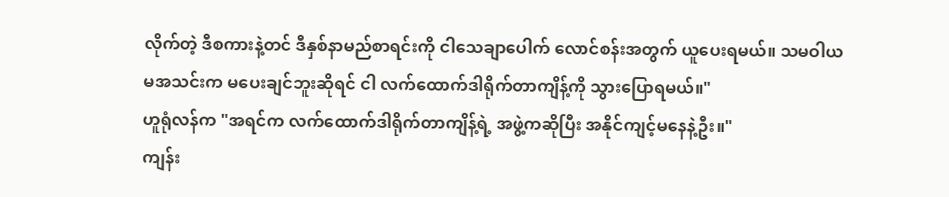လိုက်တဲ့ ဒီစကားနဲ့တင် ဒီနှစ်နာမည်စာရင်းကို ငါသေချာပေါက် လောင်စန်းအတွက် ယူပေးရမယ်။ သမဝါယမအသင်းက မပေးချင်ဘူးဆိုရင် ငါ လက်ထောက်ဒါရိုက်တာကျိန့်ကို သွားပြောရမယ်။"
ဟူရုံလန်က "အရင်က လက်ထောက်ဒါရိုက်တာကျိန့်ရဲ့ အဖွဲ့ကဆိုပြီး အနိုင်ကျင့်မနေနဲ့ဦး။"
ကျန်း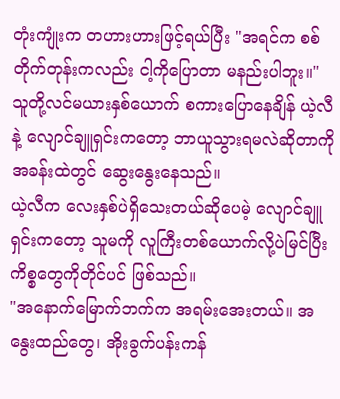တုံးကျုံးက တဟားဟားဖြင့်ရယ်ပြီး "အရင်က စစ်တိုက်တုန်းကလည်း ငါ့ကိုပြောတာ မနည်းပါဘူး။"
သူတို့လင်မယားနှစ်ယောက် စကားပြောနေချိန် ယဲ့လီနဲ့ လျောင်ချူရှင်းကတော့ ဘာယူသွားရမလဲဆိုတာကို အခန်းထဲတွင် ဆွေးနွေးနေသည်။
ယဲ့လီက လေးနှစ်ပဲရှိသေးတယ်ဆိုပေမဲ့ လျောင်ချူရှင်းကတော့ သူမကို လူကြီးတစ်ယောက်လို့ပဲမြင်ပြီး ကိစ္စတွေကိုတိုင်ပင် ဖြစ်သည်။
"အနောက်မြောက်ဘက်က အရမ်းအေးတယ်။ အနွေးထည်တွေ၊ အိုးခွက်ပန်းကန်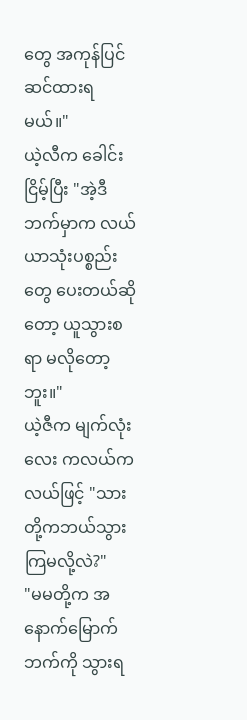တွေ အကုန်ပြင်ဆင်ထားရမယ်။"
ယဲ့လီက ခေါင်းငြိမ့်ပြီး "အဲ့ဒီဘက်မှာက လယ်ယာသုံးပစ္စည်းတွေ ပေးတယ်ဆိုတော့ ယူသွားစရာ မလိုတော့ဘူး။"
ယဲ့ဇီက မျက်လုံးလေး ကလယ်ကလယ်ဖြင့် "သားတို့ကဘယ်သွားကြမလို့လဲ?"
"မမတို့က အနောက်မြောက်ဘက်ကို သွားရ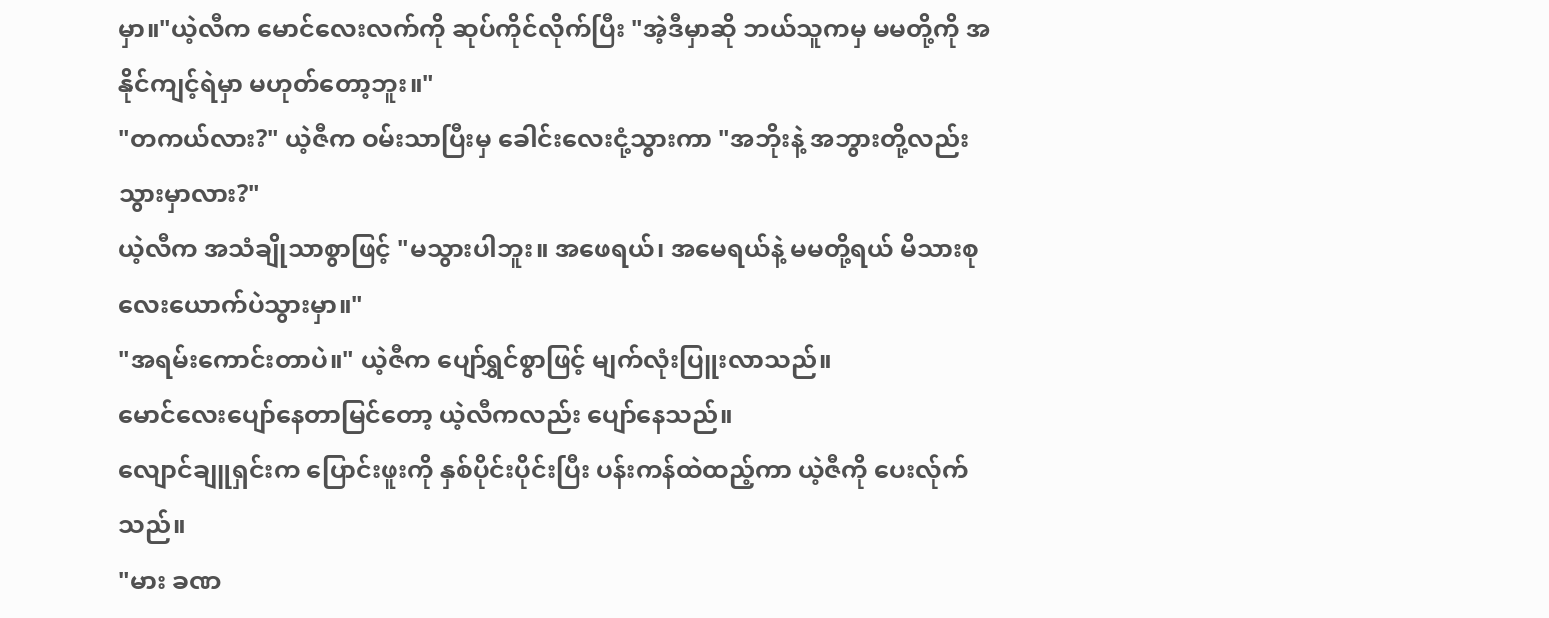မှာ။"ယဲ့လီက မောင်လေးလက်ကို ဆုပ်ကိုင်လိုက်ပြီး "အဲ့ဒီမှာဆို ဘယ်သူကမှ မမတို့ကို အနိုင်ကျင့်ရဲမှာ မဟုတ်တော့ဘူး။"
"တကယ်လား?" ယဲ့ဇီက ဝမ်းသာပြီးမှ ခေါင်းလေးငုံ့သွားကာ "အဘိုးနဲ့ အဘွားတို့လည်း သွားမှာလား?"
ယဲ့လီက အသံချိုသာစွာဖြင့် "မသွားပါဘူး။ အဖေရယ်၊ အမေရယ်နဲ့ မမတို့ရယ် မိသားစုလေးယောက်ပဲသွားမှာ။"
"အရမ်းကောင်းတာပဲ။" ယဲ့ဇီက ပျော်ရွှင်စွာဖြင့် မျက်လုံးပြူးလာသည်။
မောင်လေးပျော်နေတာမြင်တော့ ယဲ့လီကလည်း ပျော်နေသည်။
လျောင်ချူရှင်းက ပြောင်းဖူးကို နှစ်ပိုင်းပိုင်းပြီး ပန်းကန်ထဲထည့်ကာ ယဲ့ဇီကို ပေးလ်ုက်သည်။
"မား ခဏ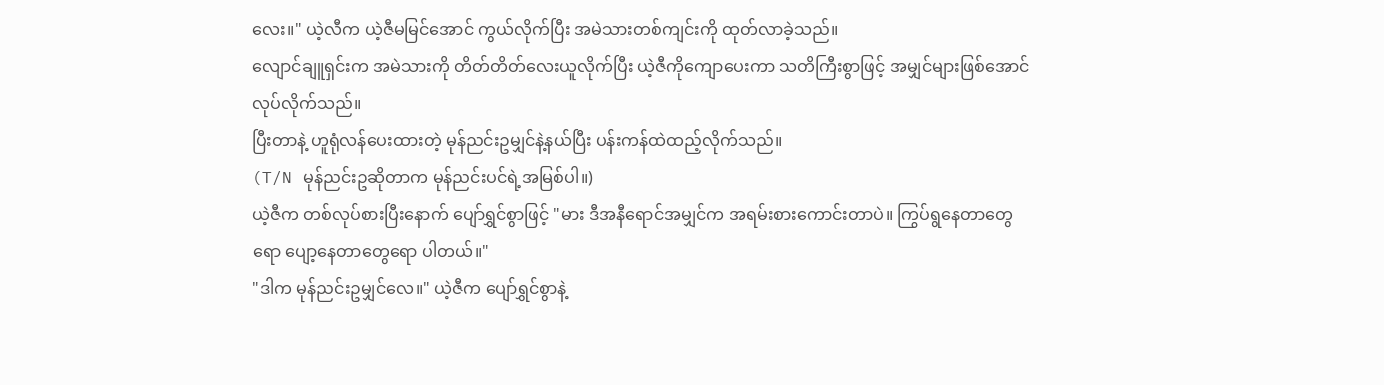လေး။" ယဲ့လီက ယဲ့ဇီမမြင်အောင် ကွယ်လိုက်ပြီး အမဲသားတစ်ကျင်းကို ထုတ်လာခဲ့သည်။
လျောင်ချူရှင်းက အမဲသားကို တိတ်တိတ်လေးယူလိုက်ပြီး ယဲ့ဇီကိုကျောပေးကာ သတိကြီးစွာဖြင့် အမျှင်များဖြစ်အောင် လုပ်လိုက်သည်။
ပြီးတာနဲ့ ဟူရုံလန်ပေးထားတဲ့ မုန်ညင်းဥမျှင်နဲ့နယ်ပြီး ပန်းကန်ထဲထည့်လိုက်သည်။
(T/N မုန်ညင်းဥဆိုတာက မုန်ညင်းပင်ရဲ့အမြစ်ပါ။)
ယဲ့ဇီက တစ်လုပ်စားပြီးနောက် ပျော်ရွှင်စွာဖြင့် "မား ဒီအနီရောင်အမျှင်က အရမ်းစားကောင်းတာပဲ။ ကြွပ်ရွနေတာတွေရော ပျော့နေတာတွေရော ပါတယ်။"
"ဒါက မုန်ညင်းဥမျှင်လေ။" ယဲ့ဇီက ပျော်ရွှင်စွာနဲ့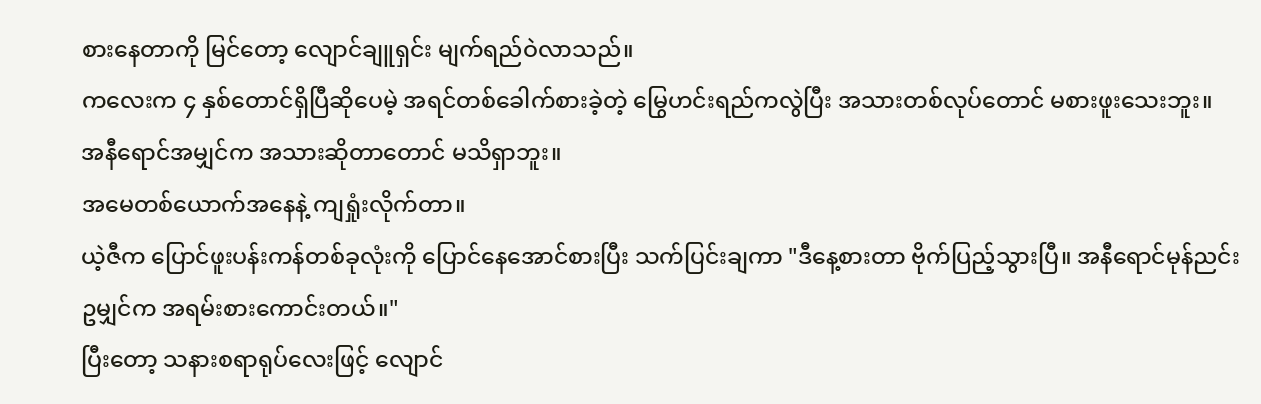စားနေတာကို မြင်တော့ လျောင်ချူရှင်း မျက်ရည်ဝဲလာသည်။
ကလေးက ၄ နှစ်တောင်ရှိပြီဆိုပေမဲ့ အရင်တစ်ခေါက်စားခဲ့တဲ့ မြွေဟင်းရည်ကလွဲပြီး အသားတစ်လုပ်တောင် မစားဖူးသေးဘူး။
အနီရောင်အမျှင်က အသားဆိုတာတောင် မသိရှာဘူး။
အမေတစ်ယောက်အနေနဲ့ ကျရှုံးလိုက်တာ။
ယဲ့ဇီက ပြောင်ဖူးပန်းကန်တစ်ခုလုံးကို ပြောင်နေအောင်စားပြီး သက်ပြင်းချကာ "ဒီနေ့စားတာ ဗိုက်ပြည့်သွားပြီ။ အနီရောင်မုန်ညင်းဥမျှင်က အရမ်းစားကောင်းတယ်။"
ပြီးတော့ သနားစရာရုပ်လေးဖြင့် လျောင်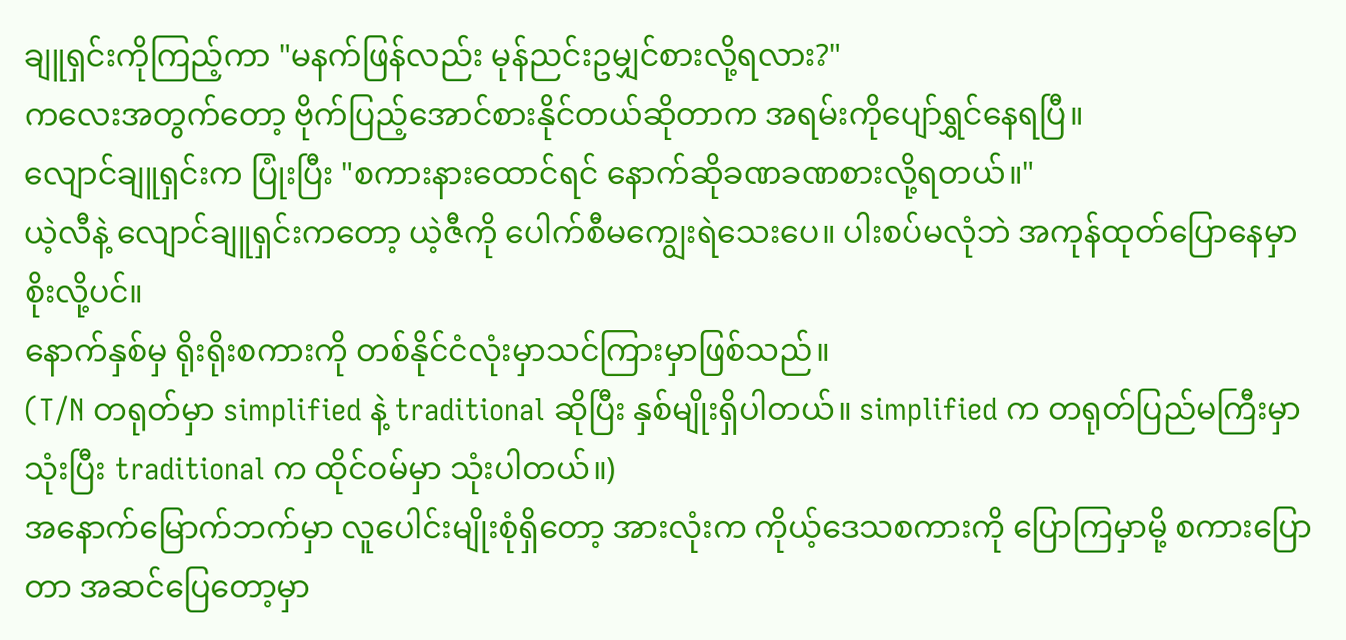ချူရှင်းကိုကြည့်ကာ "မနက်ဖြန်လည်း မုန်ညင်းဥမျှင်စားလို့ရလား?"
ကလေးအတွက်တော့ ဗိုက်ပြည့်အောင်စားနိုင်တယ်ဆိုတာက အရမ်းကိုပျော်ရွှင်နေရပြီ။
လျောင်ချူရှင်းက ပြုံးပြီး "စကားနားထောင်ရင် နောက်ဆိုခဏခဏစားလို့ရတယ်။"
ယဲ့လီနဲ့ လျောင်ချူရှင်းကတော့ ယဲ့ဇီကို ပေါက်စီမကျွေးရဲသေးပေ။ ပါးစပ်မလုံဘဲ အကုန်ထုတ်ပြောနေမှာစိုးလို့ပင်။
နောက်နှစ်မှ ရိုးရိုးစကားကို တစ်နိုင်ငံလုံးမှာသင်ကြားမှာဖြစ်သည်။
(T/N တရုတ်မှာ simplified နဲ့ traditional ဆိုပြီး နှစ်မျိုးရှိပါတယ်။ simplified က တရုတ်ပြည်မကြီးမှာ သုံးပြီး traditional က ထိုင်ဝမ်မှာ သုံးပါတယ်။)
အနောက်မြောက်ဘက်မှာ လူပေါင်းမျိုးစုံရှိတော့ အားလုံးက ကိုယ့်ဒေသစကားကို ပြောကြမှာမို့ စကားပြောတာ အဆင်ပြေတော့မှာ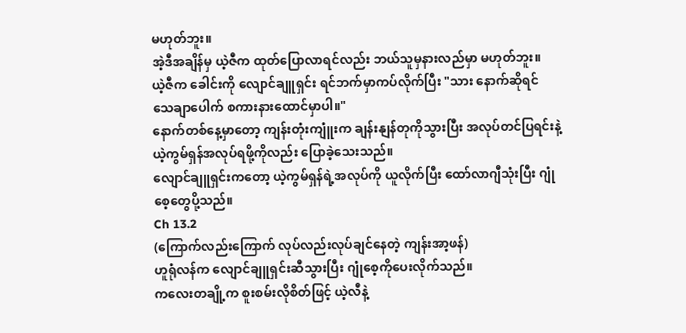မဟုတ်ဘူး။
အဲ့ဒီအချိန်မှ ယဲ့ဇီက ထုတ်ပြောလာရင်လည်း ဘယ်သူမှနားလည်မှာ မဟုတ်ဘူး။
ယဲ့ဇီက ခေါင်းကို လျောင်ချူရှင်း ရင်ဘက်မှာကပ်လိုက်ပြီး "သား နောက်ဆိုရင် သေချာပေါက် စကားနားထောင်မှာပါ။"
နောက်တစ်နေ့မှာတော့ ကျန်းတုံးကျူံးက ချန်းနျန်တုကိုသွားပြီး အလုပ်တင်ပြရင်းနဲ့ ယဲ့ကွမ်ရှန်အလုပ်ရဖို့ကိုလည်း ပြောခဲ့သေးသည်။
လျောင်ချူရှင်းကတော့ ယဲ့ကွမ်ရှန်ရဲ့အလုပ်ကို ယူလိုက်ပြီး ထော်လာဂျီသုံးပြီး ဂျုံစေ့တွေပို့သည်။
Ch 13.2
(ကြောက်လည်းကြောက် လုပ်လည်းလုပ်ချင်နေတဲ့ ကျန်းအာ့ဖန်)
ဟူရုံလန်က လျောင်ချူရှင်းဆီသွားပြီး ဂျုံစေ့ကိုပေးလိုက်သည်။
ကလေးတချို့က စူးစမ်းလိုစိတ်ဖြင့် ယဲ့လီနဲ့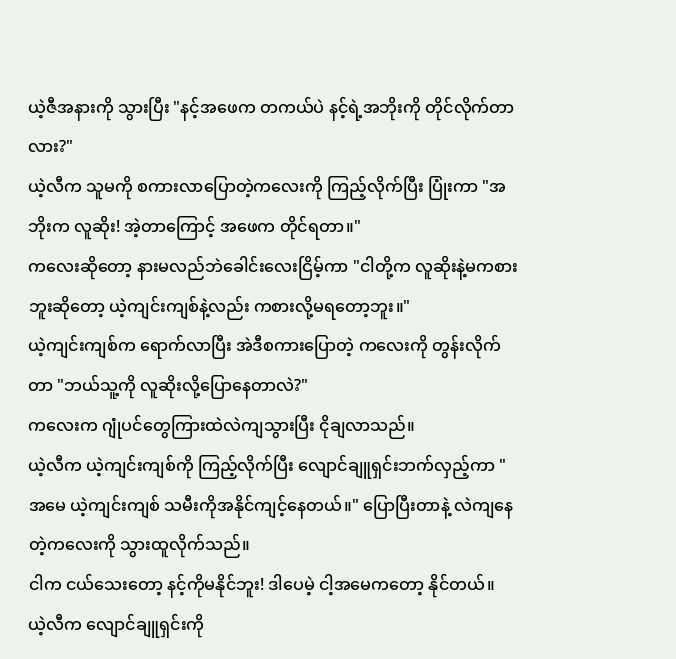ယဲ့ဇီအနားကို သွားပြီး "နင့်အဖေက တကယ်ပဲ နင့်ရဲ့အဘိုးကို တိုင်လိုက်တာလား?"
ယဲ့လီက သူမကို စကားလာပြောတဲ့ကလေးကို ကြည့်လိုက်ပြီး ပြုံးကာ "အဘိုးက လူဆိုး! အဲ့တာကြောင့် အဖေက တိုင်ရတာ။"
ကလေးဆိုတော့ နားမလည်ဘဲခေါင်းလေးငြိမ့်ကာ "ငါတို့က လူဆိုးနဲ့မကစားဘူးဆိုတော့ ယဲ့ကျင်းကျစ်နဲ့လည်း ကစားလို့မရတော့ဘူး။"
ယဲ့ကျင်းကျစ်က ရောက်လာပြီး အဲဒီစကားပြောတဲ့ ကလေးကို တွန်းလိုက်တာ "ဘယ်သူ့ကို လူဆိုးလို့ပြောနေတာလဲ?"
ကလေးက ဂျုံပင်တွေကြားထဲလဲကျသွားပြီး ငိုချလာသည်။
ယဲ့လီက ယဲ့ကျင်းကျစ်ကို ကြည့်လိုက်ပြီး လျောင်ချူရှင်းဘက်လှည့်ကာ "အမေ ယဲ့ကျင်းကျစ် သမီးကိုအနိုင်ကျင့်နေတယ်။" ပြောပြီးတာနဲ့ လဲကျနေတဲ့ကလေးကို သွားထူလိုက်သည်။
ငါက ငယ်သေးတော့ နင့်ကိုမနိုင်ဘူး! ဒါပေမဲ့ ငါ့အမေကတော့ နိုင်တယ်။
ယဲ့လီက လျောင်ချူရှင်းကို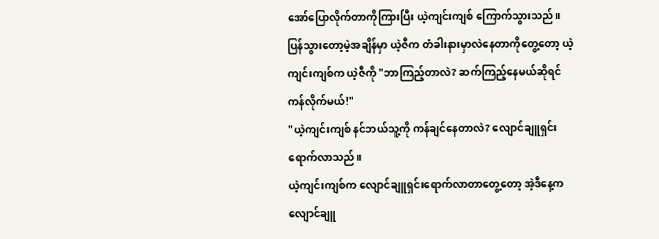အော်ပြောလိုက်တာကိုကြားပြီး ယဲ့ကျင်းကျစ် ကြောက်သွားသည်။
ပြန်သွားတော့မဲ့အချိန်မှာ ယဲ့ဇီက တံခါးနားမှာလဲနေတာကိုတွေ့တော့ ယဲ့ကျင်းကျစ်က ယဲ့ဇီကို "ဘာကြည့်တာလဲ? ဆက်ကြည့်နေမယ်ဆိုရင် ကန်လိုက်မယ်!"
"ယဲ့ကျင်းကျစ် နင်ဘယ်သူ့ကို ကန်ချင်နေတာလဲ? လျောင်ချူရှင်း ရောက်လာသည်။
ယဲ့ကျင်းကျစ်က လျောင်ချူရှင်းရောက်လာတာတွေ့တော့ အဲ့ဒီနေ့က လျောင်ချူ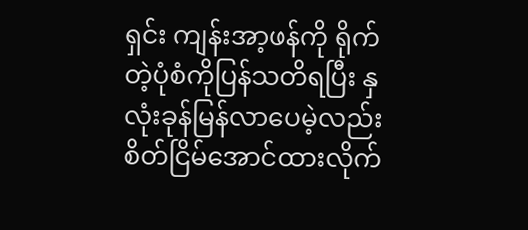ရှင်း ကျန်းအာ့ဖန်ကို ရိုက်တဲ့ပုံစံကိုပြန်သတိရပြီး နှလုံးခုန်မြန်လာပေမဲ့လည်း စိတ်ငြိမ်အောင်ထားလိုက်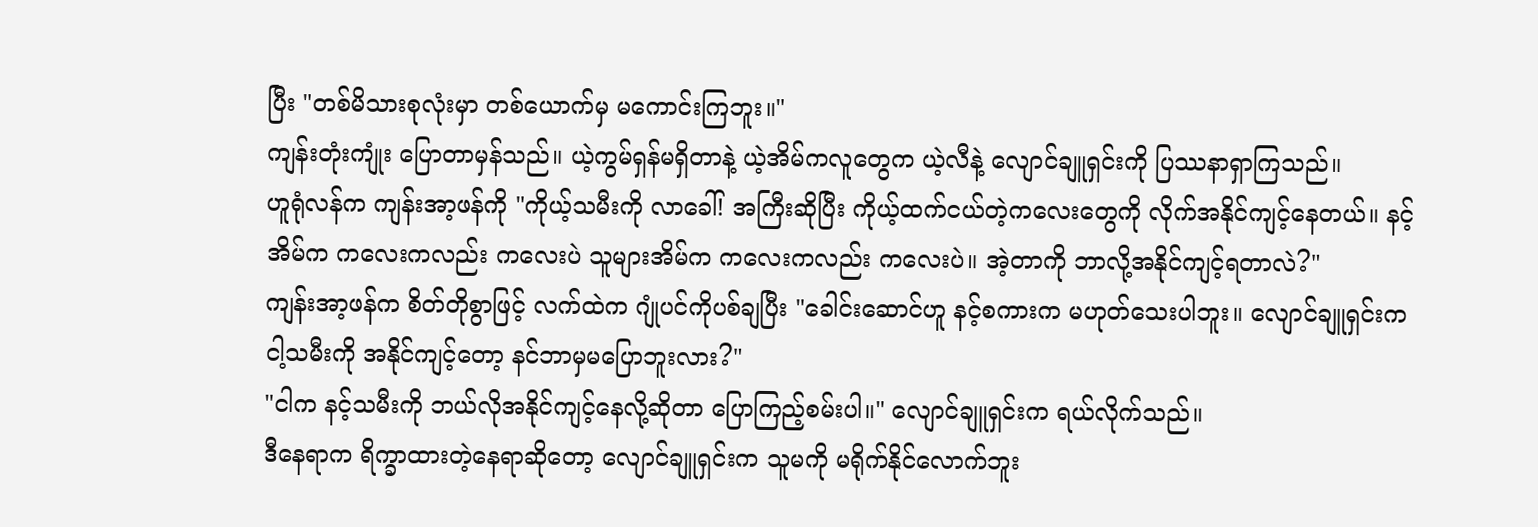ပြီး "တစ်မိသားစုလုံးမှာ တစ်ယောက်မှ မကောင်းကြဘူး။"
ကျန်းတုံးကျုံး ပြောတာမှန်သည်။ ယဲ့ကွမ်ရှန်မရှိတာနဲ့ ယဲ့အိမ်ကလူတွေက ယဲ့လီနဲ့ လျောင်ချူရှင်းကို ပြဿနာရှာကြသည်။
ဟူရုံလန်က ကျန်းအာ့ဖန်ကို "ကိုယ့်သမီးကို လာခေါ်! အကြီးဆိုပြီး ကိုယ့်ထက်ငယ်တဲ့ကလေးတွေကို လိုက်အနိုင်ကျင့်နေတယ်။ နင့်အိမ်က ကလေးကလည်း ကလေးပဲ သူများအိမ်က ကလေးကလည်း ကလေးပဲ။ အဲ့တာကို ဘာလို့အနိုင်ကျင့်ရတာလဲ?"
ကျန်းအာ့ဖန်က စိတ်တိုစွာဖြင့် လက်ထဲက ဂျုံပင်ကိုပစ်ချပြီး "ခေါင်းဆောင်ဟူ နင့်စကားက မဟုတ်သေးပါဘူး။ လျောင်ချူရှင်းက ငါ့သမီးကို အနိုင်ကျင့်တော့ နင်ဘာမှမပြောဘူးလား?"
"ငါက နင့်သမီးကို ဘယ်လိုအနိုင်ကျင့်နေလို့ဆိုတာ ပြောကြည့်စမ်းပါ။" လျောင်ချူရှင်းက ရယ်လိုက်သည်။
ဒီနေရာက ရိက္ခာထားတဲ့နေရာဆိုတော့ လျောင်ချူရှင်းက သူမကို မရိုက်နိုင်လောက်ဘူး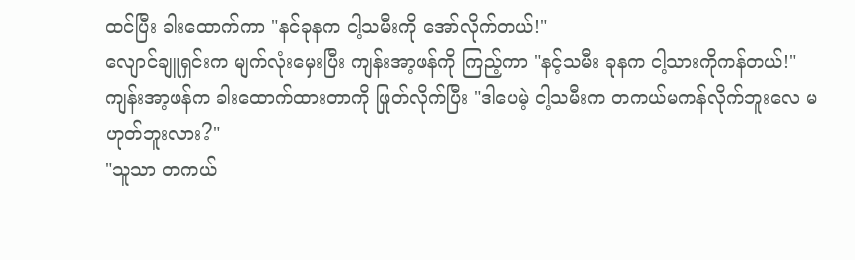ထင်ပြီး ခါးထောက်ကာ "နင်ခုနက ငါ့သမီးကို အော်လိုက်တယ်!"
လျောင်ချူရှင်းက မျက်လုံးမှေးပြီး ကျန်းအာ့ဖန်ကို ကြည့်ကာ "နင့်သမီး ခုနက ငါ့သားကိုကန်တယ်!"
ကျန်းအာ့ဖန်က ခါးထောက်ထားတာကို ဖြုတ်လိုက်ပြီး "ဒါပေမဲ့ ငါ့သမီးက တကယ်မကန်လိုက်ဘူးလေ မဟုတ်ဘူးလား?"
"သူသာ တကယ်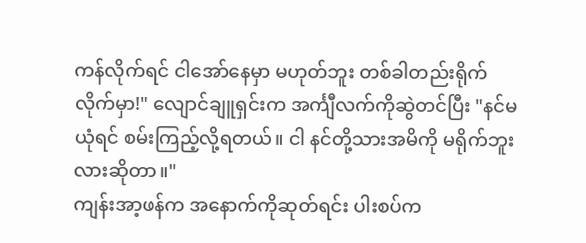ကန်လိုက်ရင် ငါအော်နေမှာ မဟုတ်ဘူး တစ်ခါတည်းရိုက်လိုက်မှာ!" လျောင်ချူရှင်းက အင်္ကျီလက်ကိုဆွဲတင်ပြီး "နင်မယုံရင် စမ်းကြည့်လို့ရတယ်။ ငါ နင်တို့သားအမိကို မရိုက်ဘူးလားဆိုတာ။"
ကျန်းအာ့ဖန်က အနောက်ကိုဆုတ်ရင်း ပါးစပ်က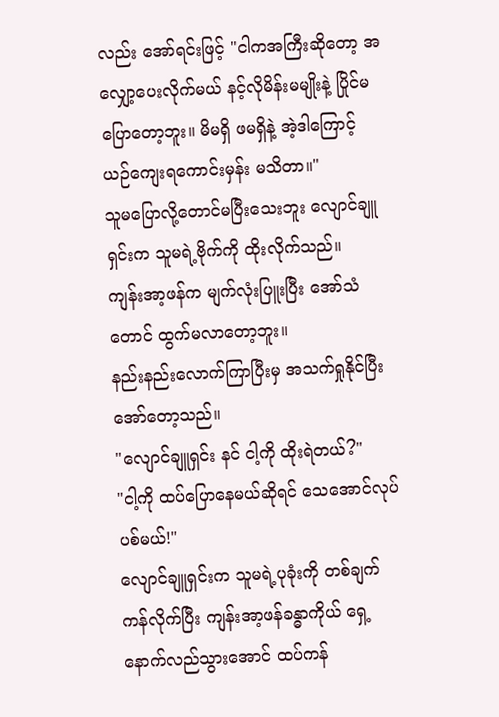လည်း အော်ရင်းဖြင့် "ငါကအကြီးဆိုတော့ အလျှော့ပေးလိုက်မယ် နင့်လိုမိန်းမမျိုးနဲ့ ပြိုင်မပြောတော့ဘူး။ မိမရှိ ဖမရှိနဲ့ အဲ့ဒါကြောင့် ယဉ်ကျေးရကောင်းမှန်း မသိတာ။"
သူမပြောလို့တောင်မပြီးသေးဘူး လျောင်ချူရှင်းက သူမရဲ့ဗိုက်ကို ထိုးလိုက်သည်။
ကျန်းအာ့ဖန်က မျက်လုံးပြူးပြီး အော်သံတောင် ထွက်မလာတော့ဘူး။
နည်းနည်းလောက်ကြာပြီးမှ အသက်ရှုနိုင်ပြီး အော်တော့သည်။
"လျောင်ချူရှင်း နင် ငါ့ကို ထိုးရဲတယ်?"
"ငါ့ကို ထပ်ပြောနေမယ်ဆိုရင် သေအောင်လုပ်ပစ်မယ်!"
လျောင်ချူရှင်းက သူမရဲ့ပုခုံးကို တစ်ချက်ကန်လိုက်ပြီး ကျန်းအာ့ဖန်ခန္ဓာကိုယ် ရှေ့နောက်လည်သွားအောင် ထပ်ကန်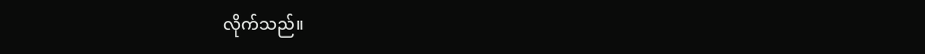လိုက်သည်။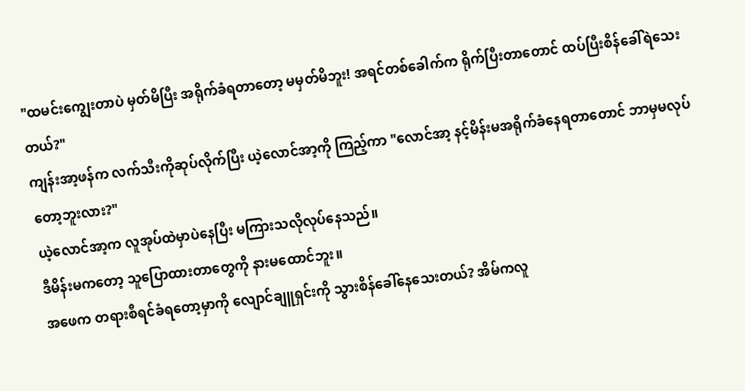"ထမင်းကျွေးတာပဲ မှတ်မိပြီး အရိုက်ခံရတာတော့ မမှတ်မိဘူး! အရင်တစ်ခေါက်က ရိုက်ပြီးတာတောင် ထပ်ပြီးစိန်ခေါ်ရဲသေးတယ်?"
ကျန်းအာ့ဖန်က လက်သီးကိုဆုပ်လိုက်ပြီး ယဲ့လောင်အာ့ကို ကြည့်ကာ "လောင်အာ့ နင့်မိန်းမအရိုက်ခံနေရတာတောင် ဘာမှမလုပ်တော့ဘူးလား?"
ယဲ့လောင်အာ့က လူအုပ်ထဲမှာပဲနေပြီး မကြားသလိုလုပ်နေသည်။
ဒီမိန်းမကတော့ သူပြောထားတာတွေကို နားမထောင်ဘူး။
အဖေက တရားစီရင်ခံရတော့မှာကို လျောင်ချူရှင်းကို သွားစိန်ခေါ်နေသေးတယ်? အိမ်ကလူ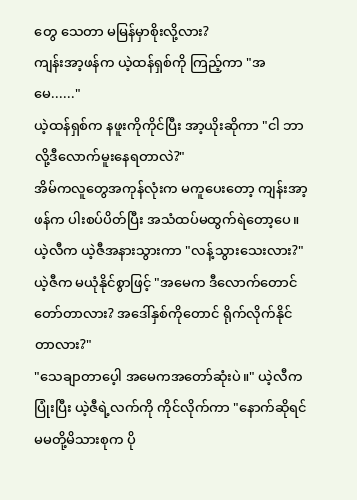တွေ သေတာ မမြန်မှာစိုးလို့လား?
ကျန်းအာ့ဖန်က ယဲ့ထန်ရှစ်ကို ကြည့်ကာ "အမေ......"
ယဲ့ထန်ရှစ်က နဖူးကိုကိုင်ပြီး အာ့ယိုးဆိုကာ "ငါ ဘာလို့ဒီလောက်မူးနေရတာလဲ?"
အိမ်ကလူတွေအကုန်လုံးက မကူပေးတော့ ကျန်းအာ့ဖန်က ပါးစပ်ပိတ်ပြီး အသံထပ်မထွက်ရဲတော့ပေ။
ယဲ့လီက ယဲ့ဇီအနားသွားကာ "လန့်သွားသေးလား?"
ယဲ့ဇီက မယုံနိုင်စွာဖြင့် "အမေက ဒီလောက်တောင်တော်တာလား? အဒေါ်နှစ်ကိုတောင် ရိုက်လိုက်နိုင်တာလား?"
"သေချာတာပေ့ါ အမေကအတော်ဆုံးပဲ။" ယဲ့လီက ပြုံးပြီး ယဲ့ဇီရဲ့လက်ကို ကိုင်လိုက်ကာ "နောက်ဆိုရင် မမတို့မိသားစုက ပို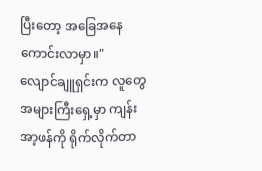ပြီးတော့ အခြေအနေကောင်းလာမှာ။"
လျောင်ချူရှင်းက လူတွေအများကြီးရှေ့မှာ ကျန်းအာ့ဖန်ကို ရိုက်လိုက်တာ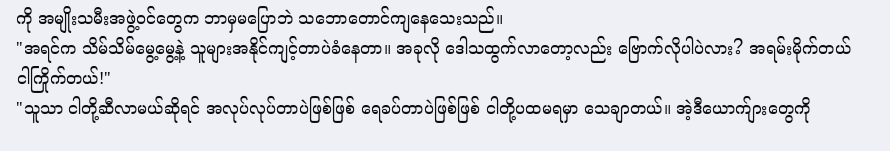ကို အမျိုးသမီးအဖွဲ့ဝင်တွေက ဘာမှမပြောဘဲ သဘောတောင်ကျနေသေးသည်။
"အရင်က သိမ်သိမ်မွေ့မွေ့နဲ့ သူများအနိုင်ကျင့်တာပဲခံနေတာ။ အခုလို ဒေါသထွက်လာတော့လည်း ဗြောက်လိုပါပဲလား? အရမ်းမိုက်တယ် ငါကြိုက်တယ်!"
"သူသာ ငါတို့ဆီလာမယ်ဆိုရင် အလုပ်လုပ်တာပဲဖြစ်ဖြစ် ရေခပ်တာပဲဖြစ်ဖြစ် ငါတို့ပထမရမှာ သေချာတယ်။ အဲ့ဒီယောက်ျားတွေကို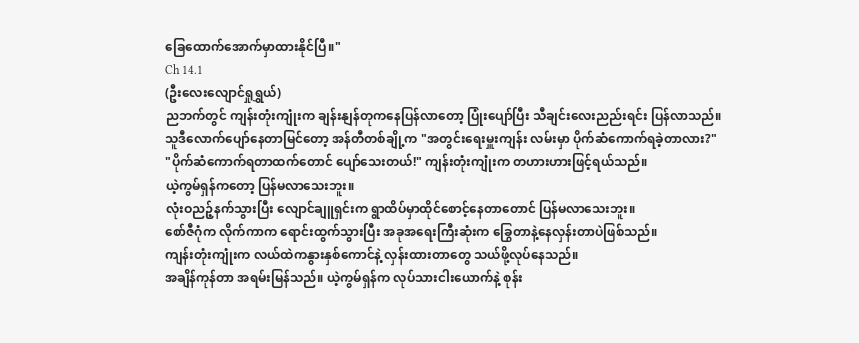ခြေထောက်အောက်မှာထားနိုင်ပြီ။"
Ch 14.1
(ဦးလေးလျောင်ရှုရွှယ်)
ညဘက်တွင် ကျန်းတုံးကျုံးက ချန်းနျန်တုကနေပြန်လာတော့ ပြုံးပျော်ပြီး သီချင်းလေးညည်းရင်း ပြန်လာသည်။
သူဒီလောက်ပျော်နေတာမြင်တော့ အန်တီတစ်ချို့က "အတွင်းရေးမှူးကျန်း လမ်းမှာ ပိုက်ဆံကောက်ရခဲ့တာလား?"
"ပိုက်ဆံကောက်ရတာထက်တောင် ပျော်သေးတယ်!" ကျန်းတုံးကျုံးက တဟားဟားဖြင့်ရယ်သည်။
ယဲ့ကွမ်ရှန်ကတော့ ပြန်မလာသေးဘူး။
လုံးဝညဉ့်နက်သွားပြီး လျောင်ချူရှင်းက ရွာထိပ်မှာထိုင်စောင့်နေတာတောင် ပြန်မလာသေးဘူး။
စော်ဇီဂုံက လိုက်ကာက ရောင်းထွက်သွားပြီး အခုအရေးကြီးဆုံးက ခြွေတာနဲ့နေလှန်းတာပဲဖြစ်သည်။
ကျန်းတုံးကျုံးက လယ်ထဲကနွားနှစ်ကောင်နဲ့ လှန်းထားတာတွေ သယ်ဖို့လုပ်နေသည်။
အချိန်ကုန်တာ အရမ်းမြန်သည်။ ယဲ့ကွမ်ရှန်က လုပ်သားငါးယောက်နဲ့ စုန်း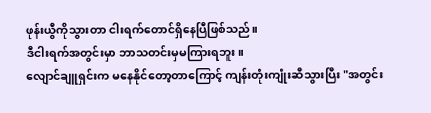ဖုန်းယွီကိုသွားတာ ငါးရက်တောင်ရှိနေပြီဖြစ်သည်။
ဒီငါးရက်အတွင်းမှာ ဘာသတင်းမှမကြားရဘူး။
လျောင်ချူရှင်းက မနေနိုင်တော့တာကြောင့် ကျန်းတုံးကျုံးဆီသွားပြီး "အတွင်း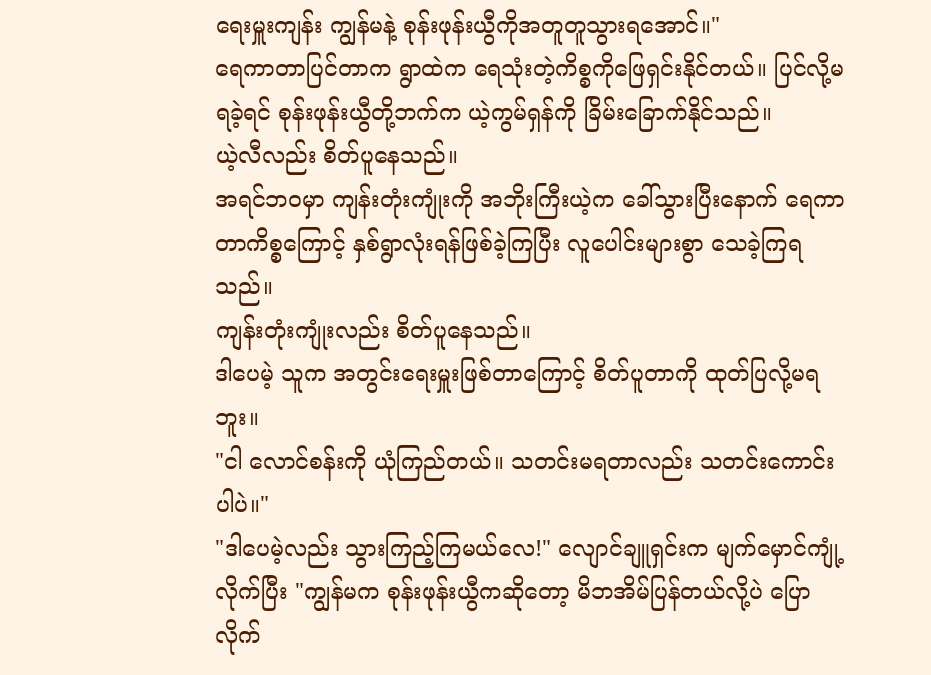ရေးမှူးကျန်း ကျွန်မနဲ့ စုန်းဖုန်းယွီကိုအတူတူသွားရအောင်။"
ရေကာတာပြင်တာက ရွာထဲက ရေသုံးတဲ့ကိစ္စကိုဖြေရှင်းနိုင်တယ်။ ပြင်လို့မရခဲ့ရင် စုန်းဖုန်းယွီတို့ဘက်က ယဲ့ကွမ်ရှန်ကို ခြိမ်းခြောက်နိုင်သည်။
ယဲ့လီလည်း စိတ်ပူနေသည်။
အရင်ဘဝမှာ ကျန်းတုံးကျုံးကို အဘိုးကြီးယဲ့က ခေါ်သွားပြီးနောက် ရေကာတာကိစ္စကြောင့် နှစ်ရွာလုံးရန်ဖြစ်ခဲ့ကြပြီး လူပေါင်းများစွာ သေခဲ့ကြရသည်။
ကျန်းတုံးကျုံးလည်း စိတ်ပူနေသည်။
ဒါပေမဲ့ သူက အတွင်းရေးမှူးဖြစ်တာကြောင့် စိတ်ပူတာကို ထုတ်ပြလို့မရဘူး။
"ငါ လောင်စန်းကို ယုံကြည်တယ်။ သတင်းမရတာလည်း သတင်းကောင်းပါပဲ။"
"ဒါပေမဲ့လည်း သွားကြည့်ကြမယ်လေ!" လျောင်ချူရှင်းက မျက်မှောင်ကျုံ့လိုက်ပြီး "ကျွန်မက စုန်းဖုန်းယွီကဆိုတော့ မိဘအိမ်ပြန်တယ်လို့ပဲ ပြောလိုက်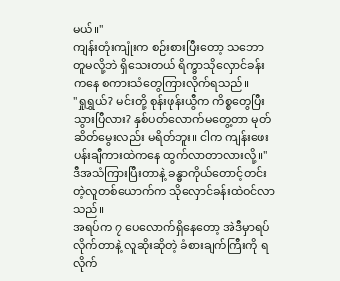မယ်။"
ကျန်းတုံးကျုံးက စဉ်းစားပြီးတော့ သဘောတူမလို့ဘဲ ရှိသေးတယ် ရိက္ခာသိုလှောင်ခန်းကနေ စကားသံတွေကြားလိုက်ရသည်။
"ရှုရွှယ်? မင်းတို့ စုန်းဖုန်းယွီက ကိစ္စတွေပြီးသွားပြီလား? နှစ်ပတ်လောက်မတွေ့တာ မုတ်ဆိတ်မွေးလည်း မရိတ်ဘူး။ ငါက ကျန်းဖေးပန်းချီကားထဲကနေ ထွက်လာတာလားလို့။"
ဒီအသံကြားပြီးတာနဲ့ ခန္ဓာကိုယ်တောင့်တင်းတဲ့လူတစ်ယောက်က သိုလှောင်ခန်းထဲဝင်လာသည်။
အရပ်က ၇ ပေလောက်ရှိနေတော့ အဲဒီမှာရပ်လိုက်တာနဲ့ လူဆိုးဆိုတဲ့ ခံစားချက်ကြီးကို ရလိုက်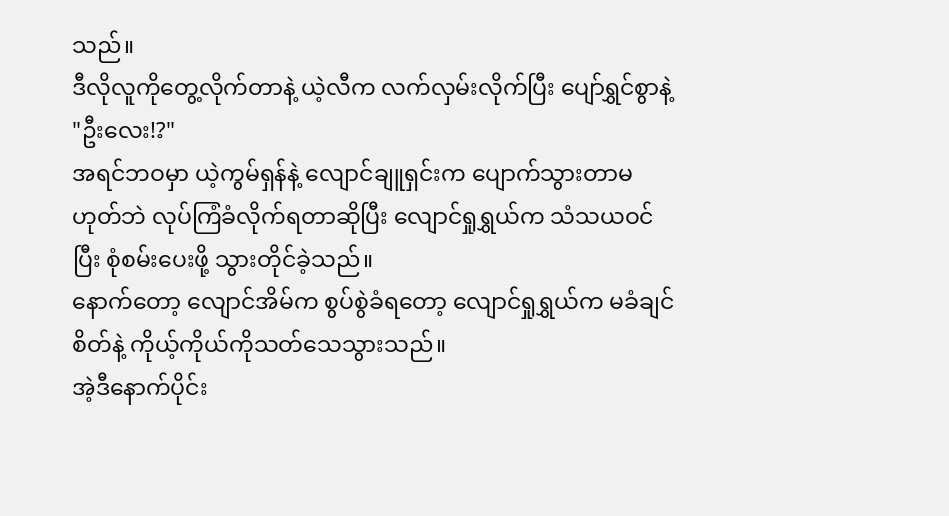သည်။
ဒီလိုလူကိုတွေ့လိုက်တာနဲ့ ယဲ့လီက လက်လှမ်းလိုက်ပြီး ပျော်ရွှင်စွာနဲ့ "ဦးလေး!?"
အရင်ဘဝမှာ ယဲ့ကွမ်ရှန်နဲ့ လျောင်ချူရှင်းက ပျောက်သွားတာမဟုတ်ဘဲ လုပ်ကြံခံလိုက်ရတာဆိုပြီး လျောင်ရှုရွှယ်က သံသယဝင်ပြီး စုံစမ်းပေးဖို့ သွားတိုင်ခဲ့သည်။
နောက်တော့ လျောင်အိမ်က စွပ်စွဲခံရတော့ လျောင်ရှုရွှယ်က မခံချင်စိတ်နဲ့ ကိုယ့်ကိုယ်ကိုသတ်သေသွားသည်။
အဲ့ဒီနောက်ပိုင်း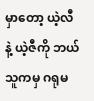မှာတော့ ယဲ့လီနဲ့ ယဲ့ဇီကို ဘယ်သူကမှ ဂရုမ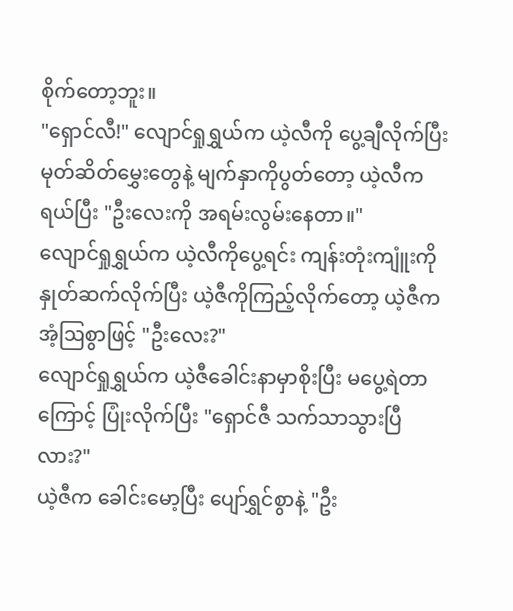စိုက်တော့ဘူး။
"ရှောင်လီ!" လျောင်ရှုရွှယ်က ယဲ့လီကို ပွေ့ချီလိုက်ပြီး မုတ်ဆိတ်မွှေးတွေနဲ့ မျက်နှာကိုပွတ်တော့ ယဲ့လီက ရယ်ပြီး "ဦးလေးကို အရမ်းလွမ်းနေတာ။"
လျောင်ရှုရွှယ်က ယဲ့လီကိုပွေ့ရင်း ကျန်းတုံးကျူံးကိုနှုတ်ဆက်လိုက်ပြီး ယဲ့ဇီကိုကြည့်လိုက်တော့ ယဲ့ဇီက အံ့ဩစွာဖြင့် "ဦးလေး?"
လျောင်ရှုရွှယ်က ယဲ့ဇီခေါင်းနာမှာစိုးပြီး မပွေ့ရဲတာကြောင့် ပြုံးလိုက်ပြီး "ရှောင်ဇီ သက်သာသွားပြီလား?"
ယဲ့ဇီက ခေါင်းမော့ပြီး ပျော်ရွှင်စွာနဲ့ "ဦး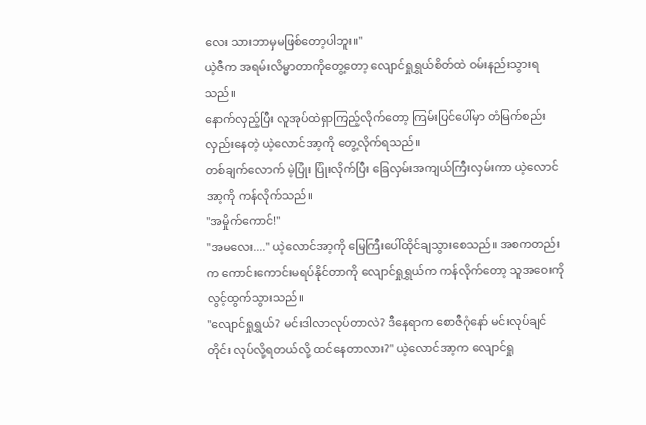လေး သားဘာမှမဖြစ်တော့ပါဘူး။"
ယဲ့ဇီက အရမ်းလိမ္မာတာကိုတွေ့တော့ လျောင်ရှုရွှယ်စိတ်ထဲ ဝမ်းနည်းသွားရသည်။
နောက်လှည့်ပြီး လူအုပ်ထဲရှာကြည့်လိုက်တော့ ကြမ်းပြင်ပေါ်မှာ တံမြက်စည်းလှည်းနေတဲ့ ယဲ့လောင်အာ့ကို တွေ့လိုက်ရသည်။
တစ်ချက်လောက် မဲ့ပြုံး ပြုံးလိုက်ပြီး ခြေလှမ်းအကျယ်ကြီးလှမ်းကာ ယဲ့လောင်အာ့ကို ကန်လိုက်သည်။
"အမှိုက်ကောင်!"
"အမလေး...." ယဲ့လောင်အာ့ကို မြေကြီးပေါ်ထိုင်ချသွားစေသည်။ အစကတည်းက ကောင်းကောင်းမရပ်နိုင်တာကို လျောင်ရှုရွှယ်က ကန်လိုက်တော့ သူအဝေးကို လွင့်ထွက်သွားသည်။
"လျောင်ရှုရွှယ်? မင်းဒါလာလုပ်တာလဲ? ဒီနေရာက စောဇီဂုံနော် မင်းလုပ်ချင်တိုင်း လုပ်လို့ရတယ်လို့ ထင်နေတာလား?" ယဲ့လောင်အာ့က လျောင်ရှု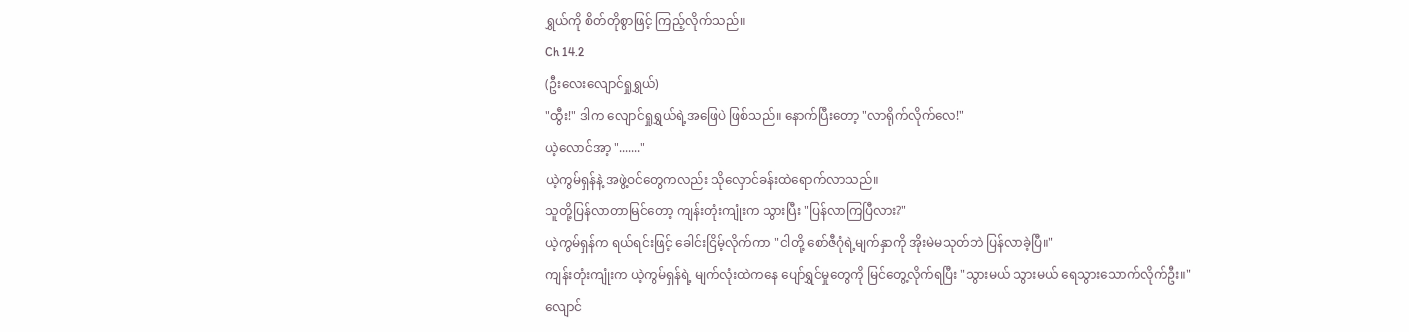ရွှယ်ကို စိတ်တိုစွာဖြင့် ကြည့်လိုက်သည်။
Ch 14.2
(ဦးလေးလျောင်ရှုရွှယ်)
"ထွီး!" ဒါက လျောင်ရှုရွှယ်ရဲ့အဖြေပဲ ဖြစ်သည်။ နောက်ပြီးတော့ "လာရိုက်လိုက်လေ!"
ယဲ့လောင်အာ့ "......."
ယဲ့ကွမ်ရှန်နဲ့ အဖွဲ့ဝင်တွေကလည်း သိုလှောင်ခန်းထဲရောက်လာသည်။
သူတို့ပြန်လာတာမြင်တော့ ကျန်းတုံးကျုံးက သွားပြီး "ပြန်လာကြပြီလား?"
ယဲ့ကွမ်ရှန်က ရယ်ရင်းဖြင့် ခေါင်းငြိမ့်လိုက်ကာ "ငါတို့ စော်ဇီဂုံရဲ့မျက်နှာကို အိုးမဲမသုတ်ဘဲ ပြန်လာခဲ့ပြီ။"
ကျန်းတုံးကျုံးက ယဲ့ကွမ်ရှန်ရဲ့ မျက်လုံးထဲကနေ ပျော်ရွှင်မှုတွေကို မြင်တွေ့လိုက်ရပြီး "သွားမယ် သွားမယ် ရေသွားသောက်လိုက်ဦး။" လျောင်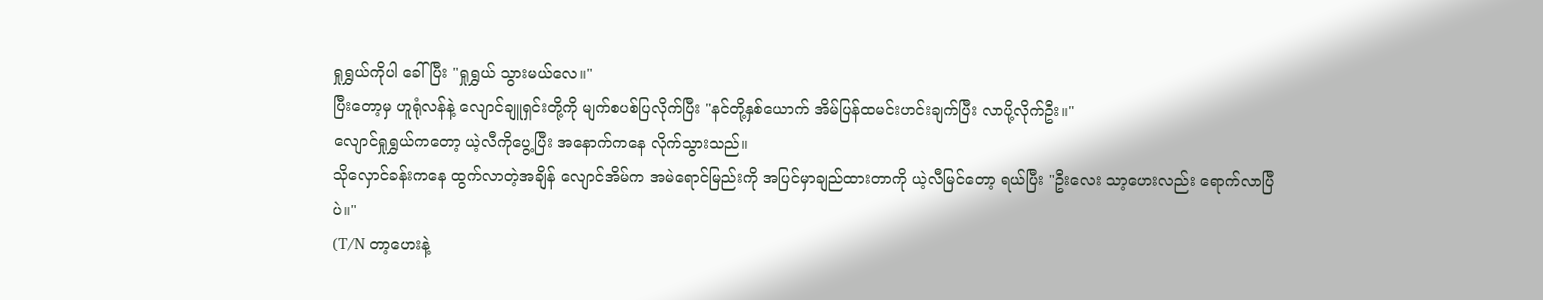ရှုရွှယ်ကိုပါ ခေါ်ပြီး "ရှုရွှယ် သွားမယ်လေ။"
ပြီးတော့မှ ဟူရုံလန်နဲ့ လျောင်ချူရှင်းတို့ကို မျက်စပစ်ပြလိုက်ပြီး "နင်တို့နှစ်ယောက် အိမ်ပြန်ထမင်းဟင်းချက်ပြီး လာပို့လိုက်ဦး။"
လျောင်ရှုရွှယ်ကတော့ ယဲ့လီကိုပွေ့ပြီး အနောက်ကနေ လိုက်သွားသည်။
သိုလှောင်ခန်းကနေ ထွက်လာတဲ့အချိန် လျောင်အိမ်က အမဲရောင်မြည်းကို အပြင်မှာချည်ထားတာကို ယဲ့လီမြင်တော့ ရယ်ပြီး "ဦးလေး သာ့ဟေးလည်း ရောက်လာပြီပဲ။"
(T/N တာ့ဟေးနဲ့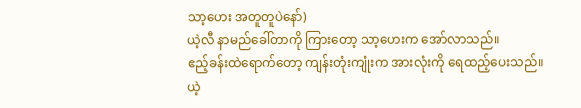သာ့ဟေး အတူတူပဲနော်)
ယဲ့လီ နာမည်ခေါ်တာကို ကြားတော့ သာ့ဟေးက အော်လာသည်။
ဧည့်ခန်းထဲရောက်တော့ ကျန်းတုံးကျုံးက အားလုံးကို ရေထည့်ပေးသည်။
ယဲ့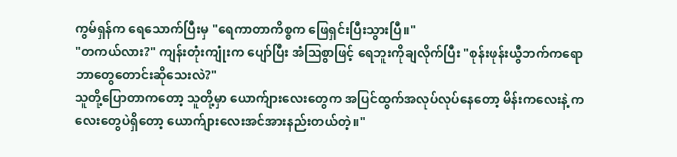ကွမ်ရှန်က ရေသောက်ပြီးမှ "ရေကာတာကိစ္စက ဖြေရှင်းပြီးသွားပြီ။"
"တကယ်လား?" ကျန်းတုံးကျုံးက ပျော်ပြီး အံဩစွာဖြင့် ရေဘူးကိုချလိုက်ပြီး "စုန်းဖုန်းယွီဘက်ကရော ဘာတွေတောင်းဆိုသေးလဲ?"
သူတို့ပြောတာကတော့ သူတို့မှာ ယောက်ျားလေးတွေက အပြင်ထွက်အလုပ်လုပ်နေတော့ မိန်းကလေးနဲ့ ကလေးတွေပဲရှိတော့ ယောက်ျားလေးအင်အားနည်းတယ်တဲ့။"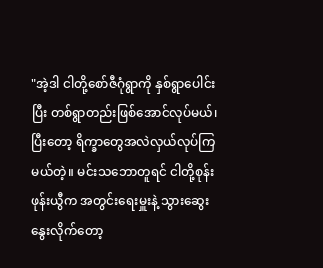"အဲ့ဒါ ငါတို့စော်ဇီဂုံရွာကို နှစ်ရွာပေါင်းပြီး တစ်ရွာတည်းဖြစ်အောင်လုပ်မယ်၊ ပြီးတော့ ရိက္ခာတွေအလဲလှယ်လုပ်ကြမယ်တဲ့။ မင်းသဘောတူရင် ငါတို့စုန်းဖုန်းယွီက အတွင်းရေးမှူးနဲ့ သွားဆွေးနွေးလိုက်တော့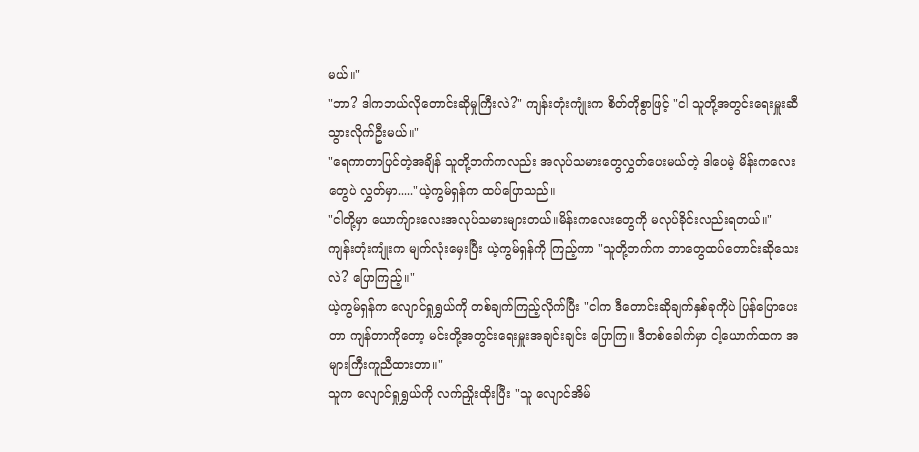မယ်။"
"ဘာ? ဒါကဘယ်လိုတောင်းဆိုမှုကြီးလဲ?" ကျန်းတုံးကျုံးက စိတ်တိုစွာဖြင့် "ငါ သူတို့အတွင်းရေးမှူးဆီ သွားလိုက်ဦးမယ်။"
"ရေကာတာပြင်တဲ့အချိန် သူတို့ဘက်ကလည်း အလုပ်သမားတွေလွှတ်ပေးမယ်တဲ့ ဒါပေမဲ့ မိန်းကလေးတွေပဲ လွှတ်မှာ....."ယဲ့ကွမ်ရှန်က ထပ်ပြောသည်။
"ငါတို့မှာ ယောက်ျားလေးအလုပ်သမားများတယ်။မိန်းကလေးတွေကို မလုပ်ခိုင်းလည်းရတယ်။"
ကျန်းတုံးကျုံးက မျက်လုံးမှေးပြီး ယဲ့ကွမ်ရှန်ကို ကြည့်ကာ "သူတို့ဘက်က ဘာတွေထပ်တောင်းဆိုသေးလဲ? ပြောကြည့်။"
ယဲ့ကွမ်ရှန်က လျောင်ရှုရွှယ်ကို တစ်ချက်ကြည့်လိုက်ပြီး "ငါက ဒီတောင်းဆိုချက်နှစ်ခုကိုပဲ ပြန်ပြောပေးတာ ကျန်တာကိုတော့ မင်းတို့အတွင်းရေးမှူးအချင်းချင်း ပြောကြ။ ဒီတစ်ခေါက်မှာ ငါ့ယောက်ထက အများကြီးကူညီထားတာ။"
သူက လျောင်ရှုရွှယ်ကို လက်ညှိုးထိုးပြီး "သူ လျောင်အိမ်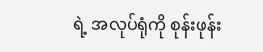ရဲ့ အလုပ်ရုံကို စုန်းဖုန်း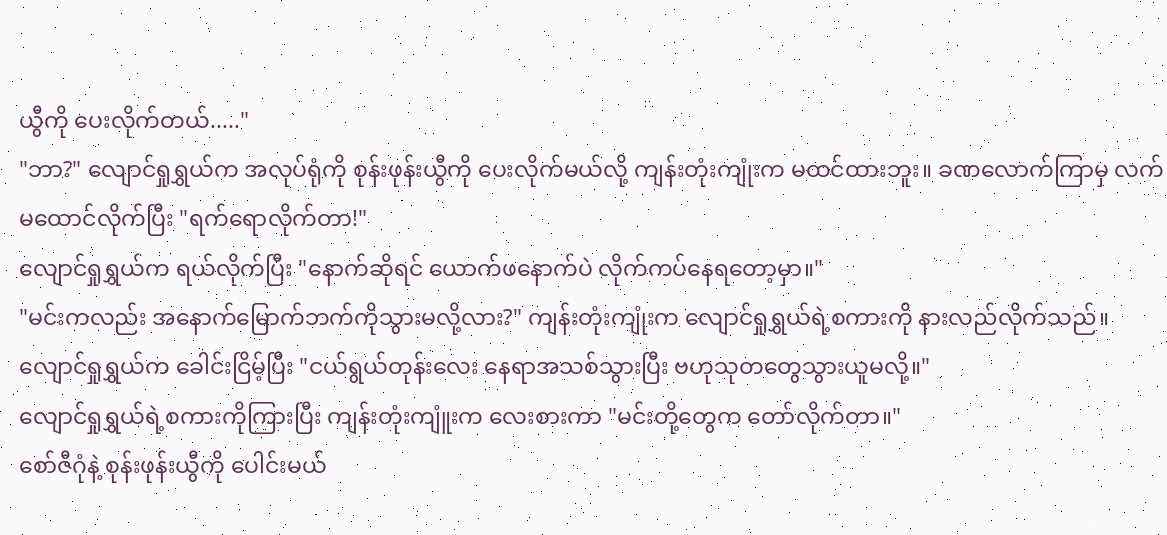ယွီကို ပေးလိုက်တယ်....."
"ဘာ?" လျောင်ရှုရွှယ်က အလုပ်ရုံကို စုန်းဖုန်းယွီကို ပေးလိုက်မယ်လို့ ကျန်းတုံးကျုံးက မထင်ထားဘူး။ ခဏလောက်ကြာမှ လက်မထောင်လိုက်ပြီး "ရက်ရောလိုက်တာ!"
လျောင်ရှုရွှယ်က ရယ်လိုက်ပြီး "နောက်ဆိုရင် ယောက်ဖနောက်ပဲ လိုက်ကပ်နေရတော့မှာ။"
"မင်းကလည်း အနောက်မြောက်ဘက်ကိုသွားမလို့လား?" ကျန်းတုံးကျုံးက လျောင်ရှုရွှယ်ရဲ့စကားကို နားလည်လိုက်သည်။
လျောင်ရှုရွှယ်က ခေါင်းငြိမ့်ပြီး "ငယ်ရွယ်တုန်းလေး နေရာအသစ်သွားပြီး ဗဟုသုတတွေသွားယူမလို့။"
လျောင်ရှုရွှယ်ရဲ့စကားကိုကြားပြီး ကျန်းတုံးကျူံးက လေးစားကာ "မင်းတို့တွေက တော်လိုက်တာ။"
စော်ဇီဂုံနဲ့ စုန်းဖုန်းယွီကို ပေါင်းမယ်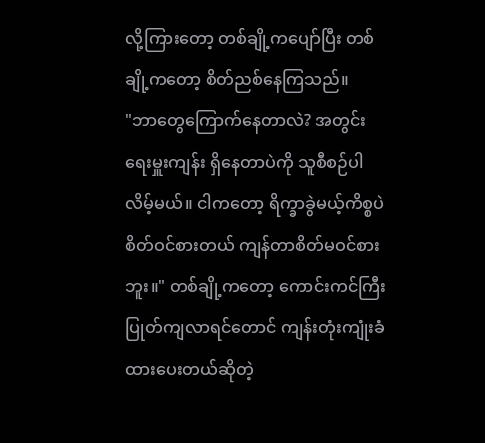လို့ကြားတော့ တစ်ချို့ကပျော်ပြီး တစ်ချို့ကတော့ စိတ်ညစ်နေကြသည်။
"ဘာတွေကြောက်နေတာလဲ? အတွင်းရေးမှူးကျန်း ရှိနေတာပဲကို သူစီစဉ်ပါလိမ့်မယ်။ ငါကတော့ ရိက္ခာခွဲမယ့်ကိစ္စပဲစိတ်ဝင်စားတယ် ကျန်တာစိတ်မဝင်စားဘူး။" တစ်ချို့ကတော့ ကောင်းကင်ကြီးပြုတ်ကျလာရင်တောင် ကျန်းတုံးကျုံးခံထားပေးတယ်ဆိုတဲ့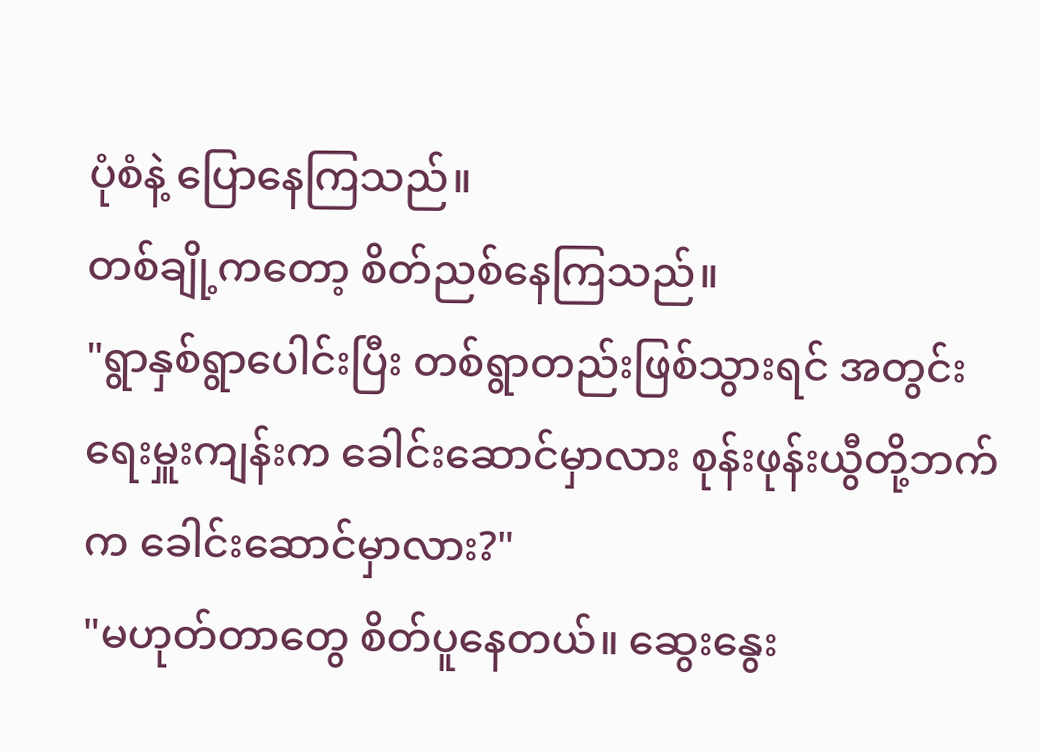ပုံစံနဲ့ ပြောနေကြသည်။
တစ်ချို့ကတော့ စိတ်ညစ်နေကြသည်။
"ရွာနှစ်ရွာပေါင်းပြီး တစ်ရွာတည်းဖြစ်သွားရင် အတွင်းရေးမှူးကျန်းက ခေါင်းဆောင်မှာလား စုန်းဖုန်းယွီတို့ဘက်က ခေါင်းဆောင်မှာလား?"
"မဟုတ်တာတွေ စိတ်ပူနေတယ်။ ဆွေးနွေး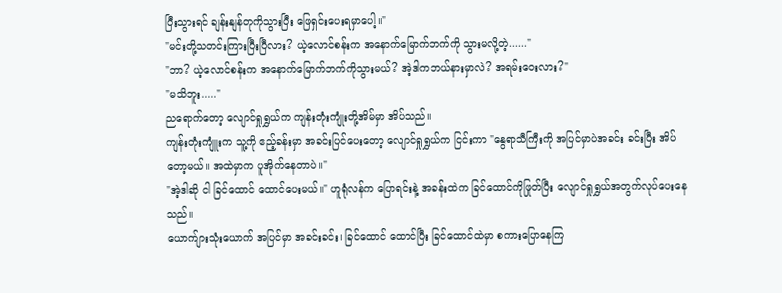ပြီးသွားရင် ချန်းနျန်တုကိုသွားပြီး ဖြေရှင်းပေးရမှာပေါ့။"
"မင်းတို့သတင်းကြားပြီးပြီလား? ယဲ့လောင်စန်းက အနောက်မြောက်ဘက်ကို သွားမလို့တဲ့......"
"ဘာ? ယဲ့လောင်စန်းက အနောက်မြောက်ဘက်ကိုသွားမယ်? အဲ့ဒါကဘယ်နားမှာလဲ? အရမ်းဝေးလား?"
"မသိဘူး....."
ညရောက်တော့ လျောင်ရှုရွှယ်က ကျန်းတုံးကျုံးတို့အိမ်မှာ အိပ်သည်။
ကျန်းတုံးကျူံးက သူ့ကို ဧည့်ခန်းမှာ အခင်းပြင်ပေးတော့ လျောင်ရှုရွှယ်က ငြင်းကာ "နွေရာသီကြီးကို အပြင်မှာပဲအခင်း ခင်းပြီး အိပ်တော့မယ်။ အထဲမှာက ပူအိုက်နေတာပဲ။"
"အဲ့ဒါဆို ငါ ခြင်ထောင် ထောင်ပေးမယ်။" ဟူရုံလန်က ပြောရင်းနဲ့ အခန်းထဲက ခြင်ထောင်ကိုဖြုတ်ပြီး လျောင်ရှုရွှယ်အတွက်လုပ်ပေးနေသည်။
ယောက်ျားသုံးယောက် အပြင်မှာ အခင်းခင်း၊ ခြင်ထောင် ထောင်ပြီး ခြင်ထောင်ထဲမှာ စကားပြောနေကြ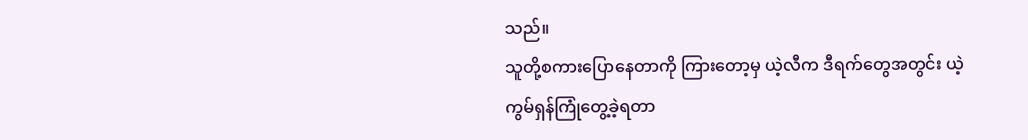သည်။
သူတို့စကားပြောနေတာကို ကြားတော့မှ ယဲ့လီက ဒီရက်တွေအတွင်း ယဲ့ကွမ်ရှန်ကြုံတွေ့ခဲ့ရတာ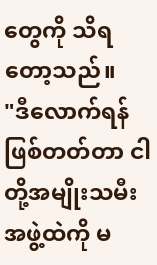တွေကို သိရတော့သည်။
"ဒီလောက်ရန်ဖြစ်တတ်တာ ငါတို့အမျိုးသမီးအဖွဲ့ထဲကို မ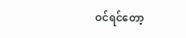ဝင်ရင်တော့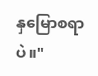နှမြောစရာပဲ။"